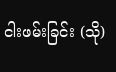ငါးဖမ်းခြင်း (သို)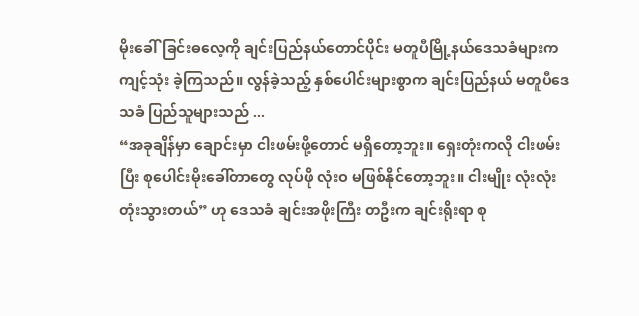မိုးခေါ်ခြင်းဓလေ့ကို ချင်းပြည်နယ်တောင်ပိုင်း မတူပီမြို့နယ်ဒေသခံများက ကျင့်သုံး ခဲ့ကြသည်။ လွန်ခဲ့သည့် နှစ်ပေါင်းများစွာက ချင်းပြည်နယ် မတူပီဒေသခံ ပြည်သူများသည် ...
“အခုချိန်မှာ ချောင်းမှာ ငါးဖမ်းဖို့တောင် မရှိတော့ဘူး။ ရှေးတုံးကလို ငါးဖမ်းပြီး စုပေါင်းမိုးခေါ်တာတွေ လုပ်ဖို လုံးဝ မဖြစ်နိုင်တော့ဘူး။ ငါးမျိုး လုံးလုံး တုံးသွားတယ်” ဟု ဒေသခံ ချင်းအဖိုးကြီး တဦးက ချင်းရိုးရာ စု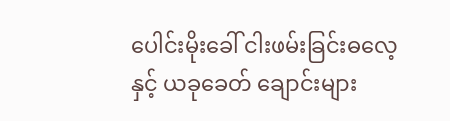ပေါင်းမိုးခေါ် ငါးဖမ်းခြင်းဓလေ့နှင့် ယခုခေတ် ချောင်းများ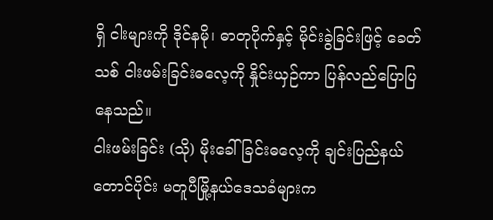ရှိ ငါးများကို ဒိုင်နမို၊ ဓာတုပိုက်နှင့် မိုင်းခွဲခြင်းဖြင့် ခေတ်သစ် ငါးဖမ်းခြင်းဓလေ့ကို နှိုင်းယှဉ်ကာ ပြန်လည်ပြောပြနေသည်။
ငါးဖမ်းခြင်း (သို) မိုးခေါ်ခြင်းဓလေ့ကို ချင်းပြည်နယ်တောင်ပိုင်း မတူပီမြို့နယ်ဒေသခံများက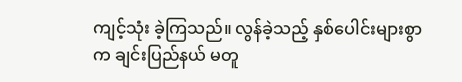ကျင့်သုံး ခဲ့ကြသည်။ လွန်ခဲ့သည့် နှစ်ပေါင်းများစွာက ချင်းပြည်နယ် မတူ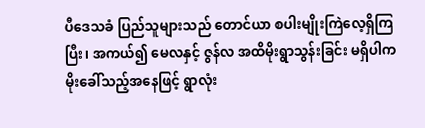ပီဒေသခံ ပြည်သူများသည် တောင်ယာ စပါးမျိုးကြဲလေ့ရှိကြပြီး၊ အကယ်၍ မေလနှင့် ဇွန်လ အထိမိုးရွာသွန်းခြင်း မရှိပါက မိုးခေါ်သည့်အနေဖြင့် ရွာလုံး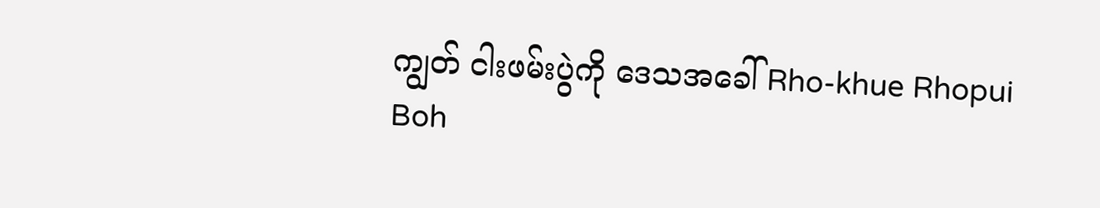ကျွတ် ငါးဖမ်းပွဲကို ဒေသအခေါ် Rho-khue Rhopui Boh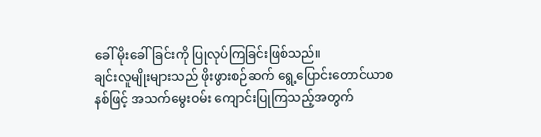ခေါ် မိုးခေါ်ခြင်းကို ပြုလုပ်ကြခြင်းဖြစ်သည်။
ချင်းလူမျိုးများသည် ဖိုးဖွားစဉ်ဆက် ရွေ့ပြောင်းတောင်ယာစနစ်ဖြင့် အသက်မွေးဝမ်း ကျောင်းပြုကြသည့်အတွက်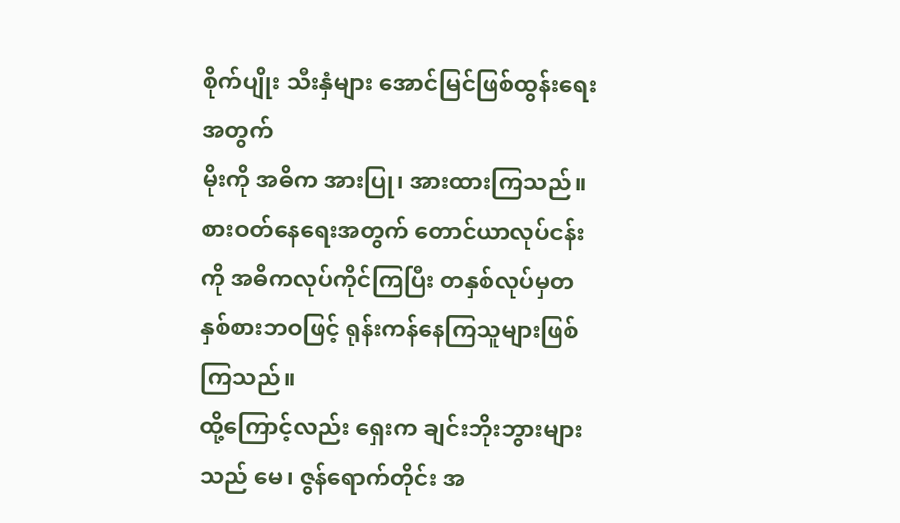စိုက်ပျိုး သီးနှံများ အောင်မြင်ဖြစ်ထွန်းရေးအတွက်
မိုးကို အဓိက အားပြု၊ အားထားကြသည်။ စားဝတ်နေရေးအတွက် တောင်ယာလုပ်ငန်းကို အဓိကလုပ်ကိုင်ကြပြီး တနှစ်လုပ်မှတနှစ်စားဘဝဖြင့် ရုန်းကန်နေကြသူများဖြစ်ကြသည်။
ထို့ကြောင့်လည်း ရှေးက ချင်းဘိုးဘွားများသည် မေ၊ ဇွန်ရောက်တိုင်း အ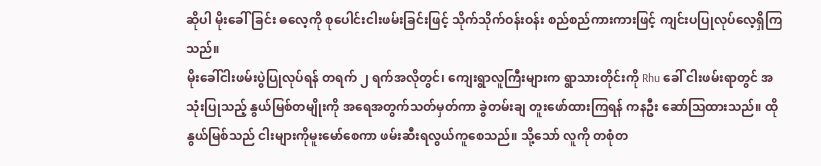ဆိုပါ မိုးခေါ်ခြင်း ဓလေ့ကို စုပေါင်းငါးဖမ်းခြင်းဖြင့် သိုက်သိုက်ဝန်းဝန်း စည်စည်ကားကားဖြင့် ကျင်းပပြုလုပ်လေ့ရှိကြသည်။
မိုးခေါ်ငါးဖမ်းပွဲပြုလုပ်ရန် တရက် ၂ ရက်အလိုတွင်၊ ကျေးရွာလူကြီးများက ရွာသားတိုင်းကို Rhu ခေါ် ငါးဖမ်းရာတွင် အသုံးပြုသည့် နွယ်မြစ်တမျိုးကို အရေအတွက်သတ်မှတ်ကာ ခွဲတမ်းချ တူးဖော်ထားကြရန် ကနဦး ဆော်သြထားသည်။ ထိုနွယ်မြစ်သည် ငါးများကိုမူးမော်စေကာ ဖမ်းဆီးရလွယ်ကူစေသည်။ သို့သော် လူကို တစုံတ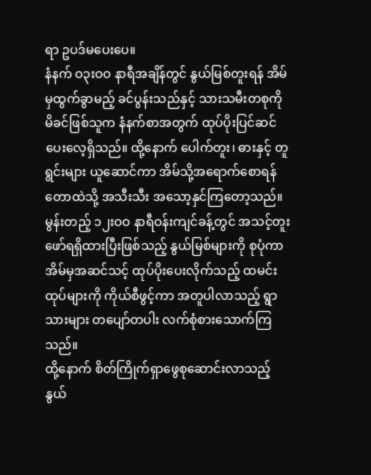ရာ ဥပဒ်မပေးပေ။
နံနက် ဝ၃းဝဝ နာရီအချိန်တွင် နွယ်မြစ်တူးရန် အိမ်မှထွက်ခွာမည့် ခင်ပွန်းသည်နှင့် သားသမီးတစုကို မိခင်ဖြစ်သူက နံနက်စာအတွက် ထုပ်ပိုးပြင်ဆင်ပေးလေ့ရှိသည်။ ထို့နောက် ပေါက်တူး၊ ဓားနှင့် တူရွင်းများ ယူဆောင်ကာ အိမ်သို့အရောက်စောရန် တောထဲသို့ အသီးသီး အသော့နှင်ကြတော့သည်။
မွန်းတည့် ၁၂းဝဝ နာရီဝန်းကျင်ခန့်တွင် အသင့်တူးဖော်ရရှိထားပြီးဖြစ်သည့် နွယ်မြစ်များကို စုပုံကာ အိမ်မှအဆင်သင့် ထုပ်ပိုးပေးလိုက်သည့် ထမင်းထုပ်များကို ကိုယ်စီဖွင့်ကာ အတူပါလာသည့် ရွာသားများ တပျော်တပါး လက်စုံစားသောက်ကြသည်။
ထို့နောက် စိတ်ကြိုက်ရှာဖွေစုဆောင်းလာသည့် နွယ်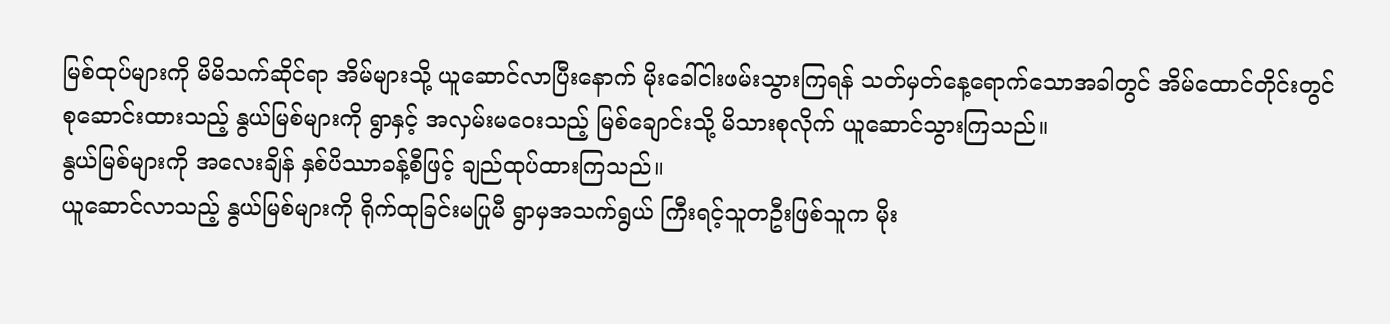မြစ်ထုပ်များကို မိမိသက်ဆိုင်ရာ အိမ်များသို့ ယူဆောင်လာပြီးနောက် မိုးခေါ်ငါးဖမ်းသွားကြရန် သတ်မှတ်နေ့ရောက်သောအခါတွင် အိမ်ထောင်တိုင်းတွင် စုဆောင်းထားသည့် နွယ်မြစ်များကို ရွာနှင့် အလှမ်းမဝေးသည့် မြစ်ချောင်းသို့ မိသားစုလိုက် ယူဆောင်သွားကြသည်။
နွယ်မြစ်များကို အလေးချိန် နှစ်ပိဿာခန့်စီဖြင့် ချည်ထုပ်ထားကြသည်။
ယူဆောင်လာသည့် နွယ်မြစ်များကို ရိုက်ထုခြင်းမပြုမီ ရွာမှအသက်ရွယ် ကြီးရင့်သူတဦးဖြစ်သူက မိုး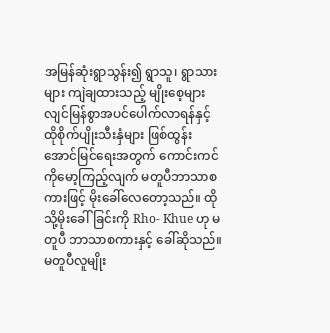အမြန်ဆုံးရွာသွန်း၍ ရွာသူ၊ ရွာသားများ ကျဲချထားသည့် မျိုးစေ့များ လျင်မြန်စွာအပင်ပေါက်လာရန်နှင့် ထိုစိုက်ပျိုးသီးနှံများ ဖြစ်ထွန်းအောင်မြင်ရေးအတွက် ကောင်းကင်ကိုမော့ကြည့်လျက် မတူပီဘာသာစကားဖြင့် မိုးခေါ်လေတော့သည်။ ထိုသို့မိုးခေါ်ခြင်းကို Rho- Khue ဟု မတူပီ ဘာသာစကားနှင့် ခေါ်ဆိုသည်။ မတူပီလူမျိုး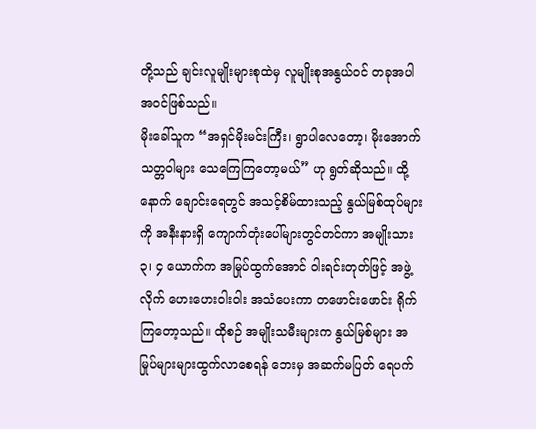တို့သည် ချင်းလူမျိုးများစုထဲမှ လူမျိုးစုအနွယ်ဝင် တခုအပါအဝင်ဖြစ်သည်။
မိုးခေါ်သူက “အရှင်မိုးမင်းကြီး၊ ရွာပါလေတော့၊ မိုးအောက်သတ္တဝါများ သေကြေကြတော့မယ်” ဟု ရွတ်ဆိုသည်။ ထို့နောက် ချောင်းရေတွင် အသင့်စိမ်ထားသည့် နွယ်မြစ်ထုပ်များကို အနီးနားရှိ ကျောက်တုံးပေါ်များတွင်တင်ကာ အမျိုးသား ၃၊ ၄ ယောက်က အမြုပ်ထွက်အောင် ဝါးရင်းတုတ်ဖြင့် အဖွဲ့လိုက် ဟေးဟေးဝါးဝါး အသံပေးကာ တဖောင်းဖောင်း ရိုက်ကြတော့သည်။ ထိုစဉ် အမျိုးသမီးများက နွယ်မြစ်များ အမြုပ်များများထွက်လာစေရန် ဘေးမှ အဆက်မပြတ် ရေပက်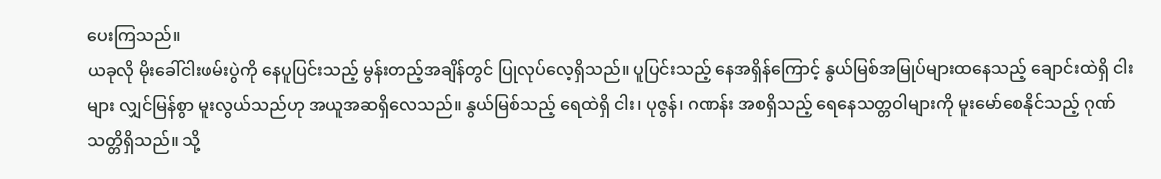ပေးကြသည်။
ယခုလို မိုးခေါ်ငါးဖမ်းပွဲကို နေပူပြင်းသည့် မွန်းတည့်အချိန်တွင် ပြုလုပ်လေ့ရှိသည်။ ပူပြင်းသည့် နေအရှိန်ကြောင့် နွယ်မြစ်အမြုပ်များထနေသည့် ချောင်းထဲရှိ ငါးများ လျှင်မြန်စွာ မူးလွယ်သည်ဟု အယူအဆရှိလေသည်။ နွယ်မြစ်သည့် ရေထဲရှိ ငါး၊ ပုဇွန်၊ ဂဏန်း အစရှိသည့် ရေနေသတ္တဝါများကို မူးမော်စေနိုင်သည့် ဂုဏ်သတ္တိရှိသည်။ သို့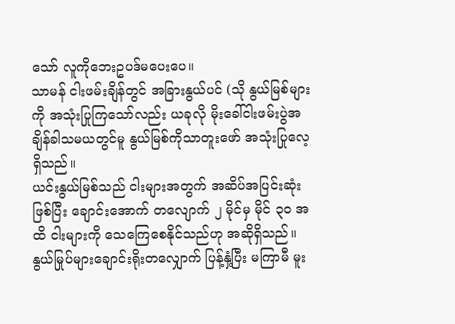သော် လူကိုဘေးဥပဒ်မပေးပေ။
သာမန် ငါးဖမ်းချိန်တွင် အခြားနွယ်ပင် (သို နွယ်မြစ်များကို အသုံးပြုကြသော်လည်း ယခုလို မိုးခေါ်ငါးဖမ်းပွဲအချိန်ခါသမယတွင်မူ နွယ်မြစ်ကိုသာတူးဖော် အသုံးပြုလေ့ရှိသည်။
ယင်းနွယ်မြစ်သည် ငါးများအတွက် အဆိပ်အပြင်းဆုံးဖြစ်ပြီး ချောင်းအောက် တလျောက် ၂ မိုင်မှ မိုင် ၃ဝ အထိ ငါးများကို သေကြေစေနိုင်သည်ဟု အဆိုရှိသည်။ နွယ်မြုပ်များချောင်းရိုးတလျှောက် ပြန့်နှံ့ပြီး မကြာမီ မူး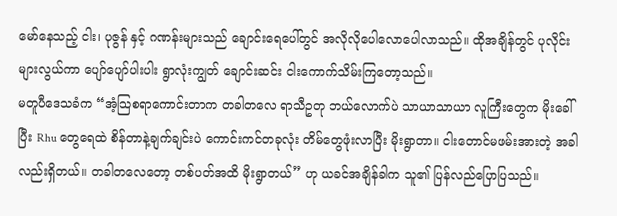မော်နေသည့် ငါး၊ ပုဇွန် နှင့် ဂဏန်းများသည် ချောင်းရေပေါ်တွင် အလိုလိုပေါလောပေါလာသည်။ ထိုအချိန်တွင် ပုလိုင်းများလွယ်ကာ ပျော်ပျော်ပါးပါး ရွာလုံးကျွတ် ချောင်းဆင်း ငါးကောက်သိမ်းကြတော့သည်။
မတူပီဒေသခံက “အံ့သြစရာကောင်းတာက တခါတလေ ရာသီဥတု ဘယ်လောက်ပဲ သာယာသာယာ လူကြီးတွေက မိုးခေါ်ပြီး Rhu တွေရေထဲ စိန်တာနဲ့ချက်ချင်းပဲ ကောင်းကင်တခုလုံး တိမ်တွေဖုံးလာပြီး မိုးရွာတာ။ ငါးတောင်မဖမ်းအားတဲ့ အခါလည်းရှိတယ်။ တခါတလေတော့ တစ်ပတ်အထိ မိုးရွာတယ်” ဟု ယခင်အချိန်ခါက သူ၏ ပြန်လည်ပြောပြသည်။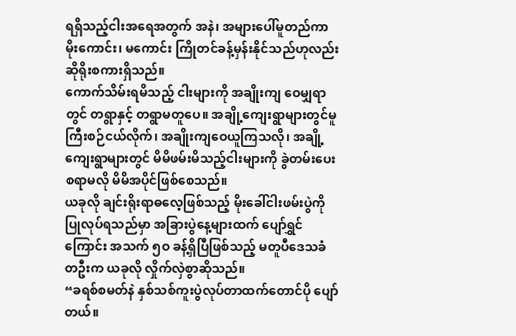ရရှိသည့်ငါးအရေအတွက် အနဲ၊ အများပေါ်မူတည်ကာ မိုးကောင်း၊ မကောင်း ကြိုတင်ခန့်မှန်းနိုင်သည်ဟုလည်း ဆိုရိုးစကားရှိသည်။
ကောက်သိမ်းရမိသည့် ငါးများကို အချိုးကျ ဝေမျှရာတွင် တရွာနှင့် တရွာမတူပေ။ အချို့ကျေးရွာများတွင်မူ ကြီးစဉ်ငယ်လိုက်၊ အချိုးကျဝေယူကြသလို၊ အချို့ကျေးရွာများတွင် မိမိဖမ်းမိသည့်ငါးများကို ခွဲတမ်းပေးစရာမလို မိမိအပိုင်ဖြစ်စေသည်။
ယခုလို ချင်းရိုးရာဓလေ့ဖြစ်သည့် မိုးခေါ်ငါးဖမ်းပွဲကိုပြုလုပ်ရသည်မှာ အခြားပွဲနေ့များထက် ပျော်ရွှင်ကြောင်း အသက် ၅ဝ ခန့်ရှိပြီဖြစ်သည့် မတူပီဒေသခံ တဦးက ယခုလို လှိုက်လှဲစွာဆိုသည်။
“ခရစ်စမတ်နဲ နှစ်သစ်ကူးပွဲလုပ်တာထက်တောင်ပို ပျော်တယ်။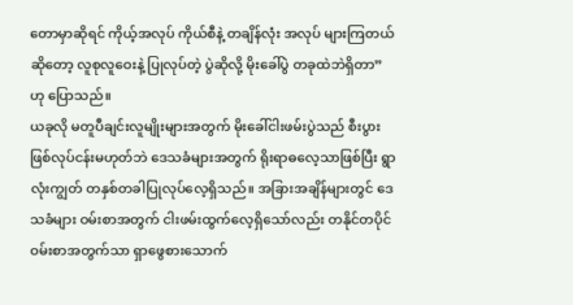တောမှာဆိုရင် ကိုယ့်အလုပ် ကိုယ်စီနဲ့ တချိန်လုံး အလုပ် များကြတယ်ဆိုတော့ လူစုလူဝေးနဲ့ ပြုလုပ်တဲ့ ပွဲဆိုလို့ မိုးခေါ်ပွဲ တခုထဲဘဲရှိတာ” ဟု ပြောသည်။
ယခုလို မတူပီချင်းလူမျိုးများအတွက် မိုးခေါ်ငါးဖမ်းပွဲသည် စီးပွားဖြစ်လုပ်ငန်းမဟုတ်ဘဲ ဒေသခံများအတွက် ရိုးရာဓလေ့သာဖြစ်ပြီး ရွာလုံးကျွတ် တနှစ်တခါပြုလုပ်လေ့ရှိသည်။ အခြားအချိန်များတွင် ဒေသခံများ ဝမ်းစာအတွက် ငါးဖမ်းထွက်လေ့ရှိသော်လည်း တနိုင်တပိုင် ဝမ်းစာအတွက်သာ ရှာဖွေစားသောက်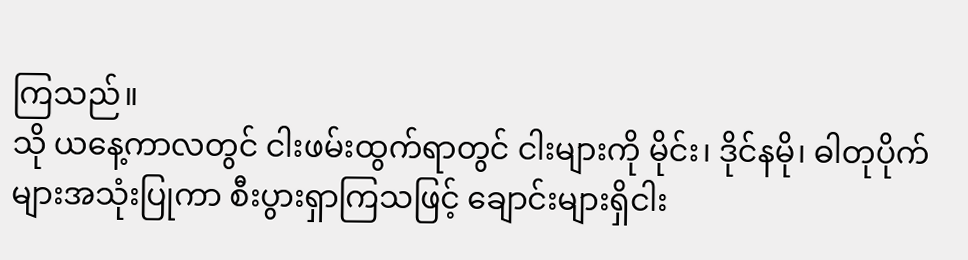ကြသည်။
သို ယနေ့ကာလတွင် ငါးဖမ်းထွက်ရာတွင် ငါးများကို မိုင်း၊ ဒိုင်နမို၊ ဓါတုပိုက်များအသုံးပြုကာ စီးပွားရှာကြသဖြင့် ချောင်းများရှိငါး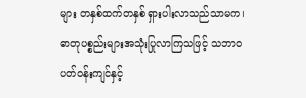များ တနှစ်ထက်တနှစ် ရှားပါးလာသည်သာမက၊ ဓာတုပစ္စည်းများအသုံးပြုလာကြသဖြင့် သဘာဝပတ်ဝန်းကျင်နှင့်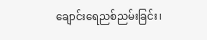ချောင်းရေညစ်ညမ်းခြင်း၊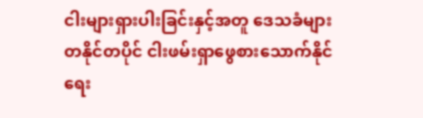ငါးများရှားပါးခြင်းနှင့်အတူ ဒေသခံများ တနိုင်တပိုင် ငါးဖမ်းရှာဖွေစားသောက်နိုင်ရေး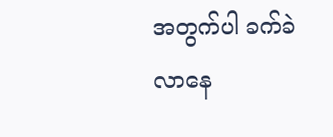အတွက်ပါ ခက်ခဲလာနေ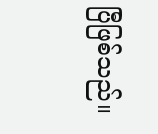ပြီဖြစ်သည်။